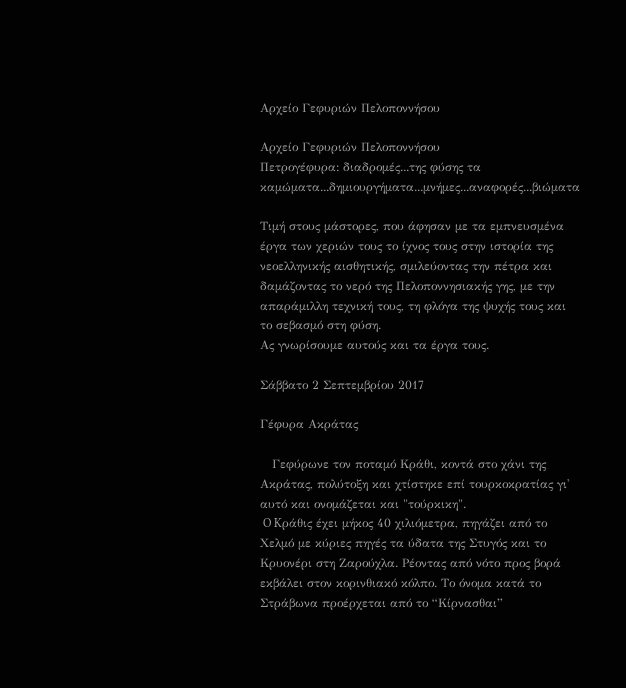Αρχείο Γεφυριών Πελοποννήσου

Αρχείο Γεφυριών Πελοποννήσου
Πετρογέφυρα: διαδρομές...της φύσης τα καμώματα...δημιουργήματα...μνήμες...αναφορές...βιώματα

Τιμή στους μάστορες, που άφησαν με τα εμπνευσμένα έργα των χεριών τους το ίχνος τους στην ιστορία της νεοελληνικής αισθητικής, σμιλεύοντας την πέτρα και δαμάζοντας το νερό της Πελοποννησιακής γης, με την απαράμιλλη τεχνική τους, τη φλόγα της ψυχής τους και το σεβασμό στη φύση.
Ας γνωρίσουμε αυτούς και τα έργα τους.

Σάββατο 2 Σεπτεμβρίου 2017

Γέφυρα Ακράτας

   Γεφύρωνε τον ποταμό Κράθι, κοντά στο χάνι της Ακράτας, πολύτοξη και χτίστηκε επί τουρκοκρατίας γι' αυτό και ονομάζεται και "τούρκικη".
 O Kράθις έχει μήκος 40 χιλιόμετρα, πηγάζει από το Χελμό με κύριες πηγές τα ύδατα της Στυγός και το  Κρυονέρι στη Ζαρούχλα. Ρέοντας από νότο προς βορά εκβάλει στον κορινθιακό κόλπο. Το όνομα κατά το Στράβωνα προέρχεται από το “Κίρνασθαι”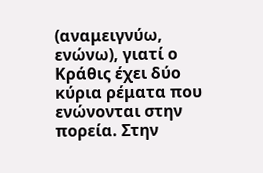(αναμειγνύω, ενώνω), γιατί ο Κράθις έχει δύο κύρια ρέματα που ενώνονται στην πορεία. Στην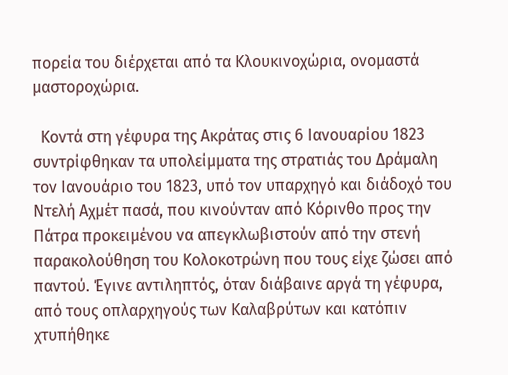πορεία του διέρχεται από τα Κλουκινοχώρια, ονομαστά μαστοροχώρια.

  Κοντά στη γέφυρα της Ακράτας στις 6 Ιανουαρίου 1823 συντρίφθηκαν τα υπολείμματα της στρατιάς του Δράμαλη τον Ιανουάριο του 1823, υπό τον υπαρχηγό και διάδοχό του Ντελή Αχμέτ πασά, που κινούνταν από Κόρινθο προς την Πάτρα προκειμένου να απεγκλωβιστούν από την στενή παρακολούθηση του Κολοκοτρώνη που τους είχε ζώσει από παντού. Έγινε αντιληπτός, όταν διάβαινε αργά τη γέφυρα, από τους οπλαρχηγούς των Καλαβρύτων και κατόπιν χτυπήθηκε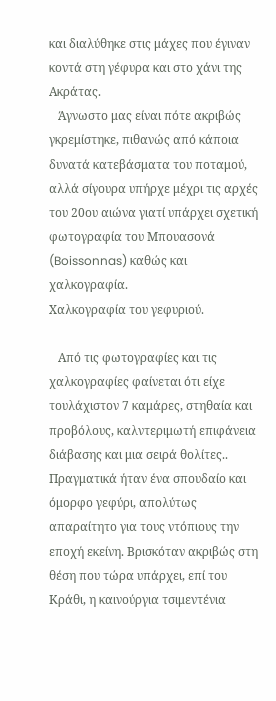και διαλύθηκε στις μάχες που έγιναν κοντά στη γέφυρα και στο χάνι της Ακράτας.
   Άγνωστο μας είναι πότε ακριβώς γκρεμίστηκε, πιθανώς από κάποια δυνατά κατεβάσματα του ποταμού, αλλά σίγουρα υπήρχε μέχρι τις αρχές του 20ου αιώνα γιατί υπάρχει σχετική φωτογραφία του Μπουασονά (Boissonnas) καθώς και χαλκογραφία.
Χαλκογραφία του γεφυριού.

   Από τις φωτογραφίες και τις χαλκογραφίες φαίνεται ότι είχε τουλάχιστον 7 καμάρες, στηθαία και προβόλους, καλντεριμωτή επιφάνεια διάβασης και μια σειρά θολίτες.. Πραγματικά ήταν ένα σπουδαίο και όμορφο γεφύρι, απολύτως απαραίτητο για τους ντόπιους την εποχή εκείνη. Βρισκόταν ακριβώς στη θέση που τώρα υπάρχει, επί του Κράθι, η καινούργια τσιμεντένια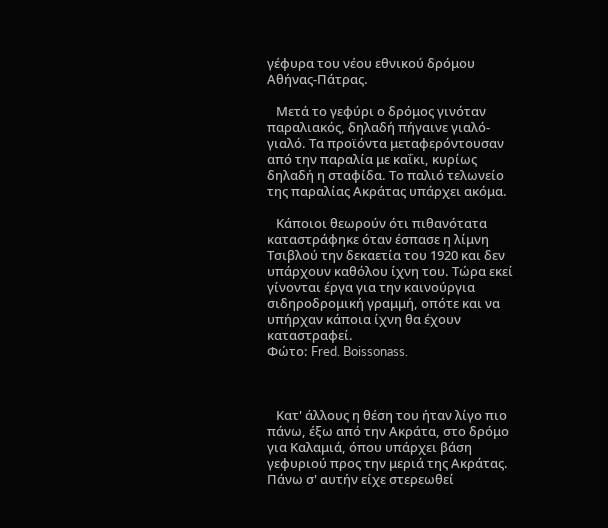γέφυρα του νέου εθνικού δρόμου Αθήνας-Πάτρας.

   Μετά το γεφύρι ο δρόμος γινόταν παραλιακός, δηλαδή πήγαινε γιαλό-γιαλό. Τα προϊόντα μεταφερόντουσαν από την παραλία με καΐκι, κυρίως δηλαδή η σταφίδα. Το παλιό τελωνείο της παραλίας Ακράτας υπάρχει ακόμα.

   Κάποιοι θεωρούν ότι πιθανότατα καταστράφηκε όταν έσπασε η λίμνη Τσιβλού την δεκαετία του 1920 και δεν υπάρχουν καθόλου ίχνη του. Τώρα εκεί γίνονται έργα για την καινούργια σιδηροδρομική γραμμή, οπότε και να υπήρχαν κάποια ίχνη θα έχουν καταστραφεί.
Φώτο: Fred. Boissonass.



   Κατ' άλλους η θέση του ήταν λίγο πιο πάνω, έξω από την Ακράτα, στο δρόμο για Καλαμιά, όπου υπάρχει βάση γεφυριού προς την μεριά της Ακράτας. Πάνω σ' αυτήν είχε στερεωθεί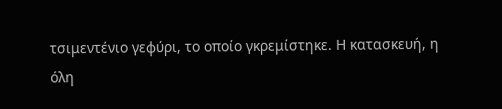τσιμεντένιο γεφύρι, το οποίο γκρεμίστηκε. Η κατασκευή, η όλη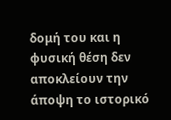δομή του και η  φυσική θέση δεν αποκλείουν την άποψη το ιστορικό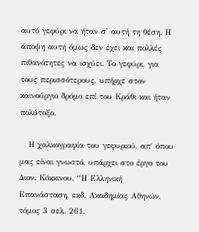αυτό γεφύρι να ήταν σ' αυτή τη θέση. Η άποψη αυτή όμως δεν έχει και πολλές πιθανότητες να ισχύει. Το γεφύρι, για τους περισσότερους, υπήρχε στον καινούργιο δρόμο επί του Κράθι και ήταν πολύτοξο.

   Η χαλκογραφία του γεφυριού, απ΄ όπου μας είναι γνωστό, υπάρχει στο έργο του Διον. Κόκκινου, “Η Ελληνική Επανάσταση, εκδ. Ακαδημίας Αθηνών, τόμος 3 σελ. 261.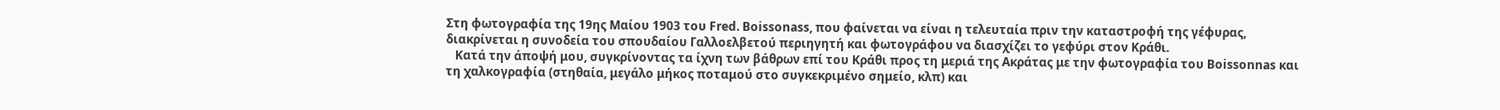Στη φωτογραφία της 19ης Μαίου 1903 του Fred. Boissonass, που φαίνεται να είναι η τελευταία πριν την καταστροφή της γέφυρας, διακρίνεται η συνοδεία του σπουδαίου Γαλλοελβετού περιηγητή και φωτογράφου να διασχίζει το γεφύρι στον Κράθι.
   Κατά την άποψή μου, συγκρίνοντας τα ίχνη των βάθρων επί του Κράθι προς τη μεριά της Ακράτας με την φωτογραφία του Boissonnas και τη χαλκογραφία (στηθαία, μεγάλο μήκος ποταμού στο συγκεκριμένο σημείο, κλπ) και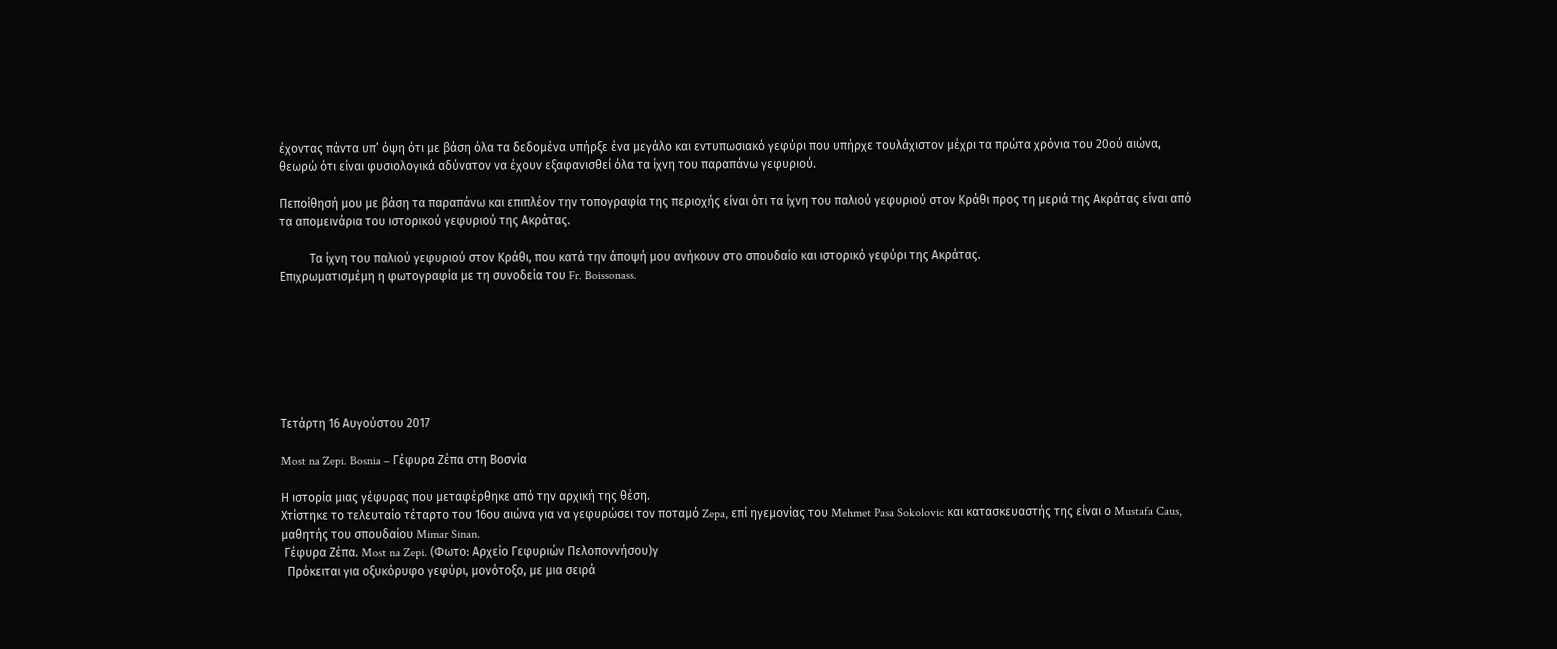έχοντας πάντα υπ’ όψη ότι με βάση όλα τα δεδομένα υπήρξε ένα μεγάλο και εντυπωσιακό γεφύρι που υπήρχε τουλάχιστον μέχρι τα πρώτα χρόνια του 20ού αιώνα, θεωρώ ότι είναι φυσιολογικά αδύνατον να έχουν εξαφανισθεί όλα τα ίχνη του παραπάνω γεφυριού.

Πεποίθησή μου με βάση τα παραπάνω και επιπλέον την τοπογραφία της περιοχής είναι ότι τα ίχνη του παλιού γεφυριού στον Κράθι προς τη μεριά της Ακράτας είναι από τα απομεινάρια του ιστορικού γεφυριού της Ακράτας.

          Τα ίχνη του παλιού γεφυριού στον Κράθι, που κατά την άποψή μου ανήκουν στο σπουδαίο και ιστορικό γεφύρι της Ακράτας.
Επιχρωματισμέμη η φωτογραφία με τη συνοδεία του Fr. Boissonass.







Τετάρτη 16 Αυγούστου 2017

Most na Zepi. Bosnia – Γέφυρα Ζέπα στη Βοσνία

Η ιστορία μιας γέφυρας που μεταφέρθηκε από την αρχική της θέση.
Χτίστηκε το τελευταίο τέταρτο του 16ου αιώνα για να γεφυρώσει τον ποταμό Zepa, επί ηγεμονίας του Mehmet Pasa Sokolovic και κατασκευαστής της είναι ο Mustafa Caus, μαθητής του σπουδαίου Mimar Sinan.
 Γέφυρα Ζέπα. Most na Zepi. (Φωτο: Αρχείο Γεφυριών Πελοποννήσου)γ
  Πρόκειται για οξυκόρυφο γεφύρι, μονότοξο, με μια σειρά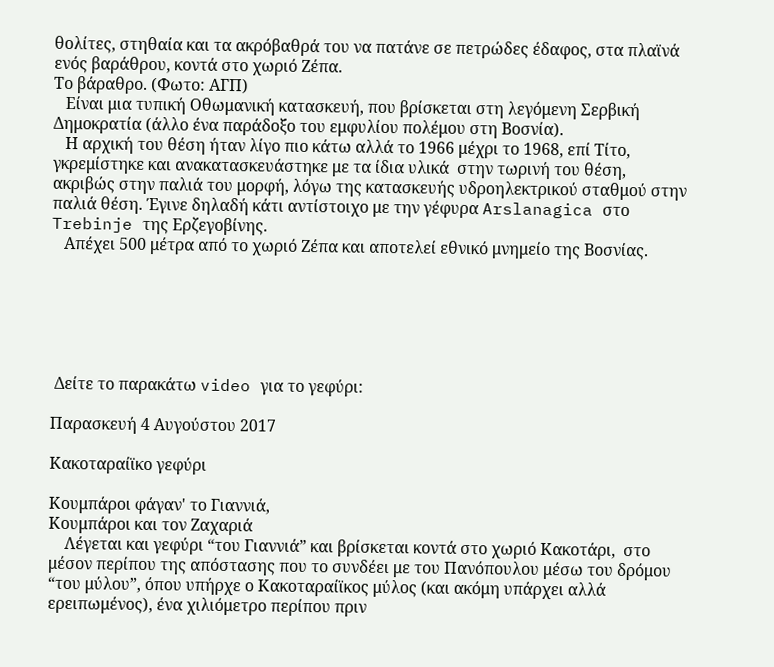θολίτες, στηθαία και τα ακρόβαθρά του να πατάνε σε πετρώδες έδαφος, στα πλαϊνά ενός βαράθρου, κοντά στο χωριό Ζέπα.
Το βάραθρο. (Φωτο: ΑΓΠ)
   Είναι μια τυπική Οθωμανική κατασκευή, που βρίσκεται στη λεγόμενη Σερβική Δημοκρατία (άλλο ένα παράδοξο του εμφυλίου πολέμου στη Βοσνία).
   Η αρχική του θέση ήταν λίγο πιο κάτω αλλά το 1966 μέχρι το 1968, επί Τίτο, γκρεμίστηκε και ανακατασκευάστηκε με τα ίδια υλικά  στην τωρινή του θέση, ακριβώς στην παλιά του μορφή, λόγω της κατασκευής υδροηλεκτρικού σταθμού στην παλιά θέση. Έγινε δηλαδή κάτι αντίστοιχο με την γέφυρα Arslanagica στο Trebinje της Ερζεγοβίνης.
   Απέχει 500 μέτρα από το χωριό Ζέπα και αποτελεί εθνικό μνημείο της Βοσνίας.






 Δείτε το παρακάτω video για το γεφύρι:

Παρασκευή 4 Αυγούστου 2017

Κακοταραίϊκο γεφύρι

Κουμπάροι φάγαν' το Γιαννιά,
Κουμπάροι και τον Ζαχαριά
    Λέγεται και γεφύρι “του Γιαννιά” και βρίσκεται κοντά στο χωριό Κακοτάρι,  στο μέσον περίπου της απόστασης που το συνδέει με του Πανόπουλου μέσω του δρόμου “του μύλου”, όπου υπήρχε ο Κακοταραίϊκος μύλος (και ακόμη υπάρχει αλλά ερειπωμένος), ένα χιλιόμετρο περίπου πριν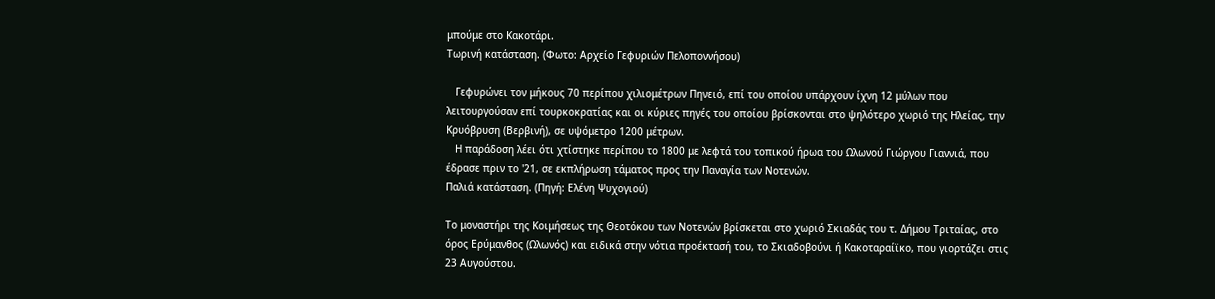μπούμε στο Κακοτάρι.
Τωρινή κατάσταση. (Φωτο: Αρχείο Γεφυριών Πελοποννήσου)

   Γεφυρώνει τον μήκους 70 περίπου χιλιομέτρων Πηνειό, επί του οποίου υπάρχουν ίχνη 12 μύλων που λειτουργούσαν επί τουρκοκρατίας και οι κύριες πηγές του οποίου βρίσκονται στο ψηλότερο χωριό της Ηλείας, την Κρυόβρυση (Βερβινή), σε υψόμετρο 1200 μέτρων.
   Η παράδοση λέει ότι χτίστηκε περίπου το 1800 με λεφτά του τοπικού ήρωα του Ωλωνού Γιώργου Γιαννιά, που έδρασε πριν το '21, σε εκπλήρωση τάματος προς την Παναγία των Νοτενών.
Παλιά κατάσταση. (Πηγή: Ελένη Ψυχογιού)

Το μοναστήρι της Κοιμήσεως της Θεοτόκου των Νοτενών βρίσκεται στο χωριό Σκιαδάς του τ. Δήμου Τριταίας, στο όρος Ερύμανθος (Ωλωνός) και ειδικά στην νότια προέκτασή του, το Σκιαδοβούνι ή Κακοταραίϊκο, που γιορτάζει στις 23 Αυγούστου.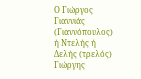Ο Γιώργος Γιαννιάς (Γιαννόπουλος) ή Ντελής ή Δελής (τρελός) Γιώργης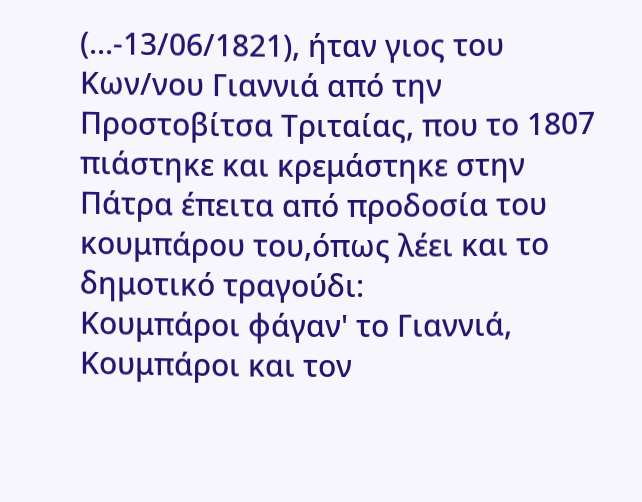(...-13/06/1821), ήταν γιος του Κων/νου Γιαννιά από την Προστοβίτσα Τριταίας, που το 1807 πιάστηκε και κρεμάστηκε στην Πάτρα έπειτα από προδοσία του κουμπάρου του,όπως λέει και το δημοτικό τραγούδι:
Κουμπάροι φάγαν' το Γιαννιά,
Κουμπάροι και τον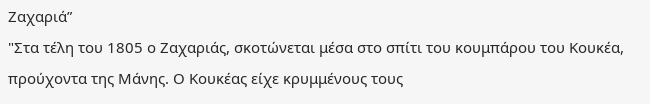Ζαχαριά”
"Στα τέλη του 1805 ο Ζαχαριάς, σκοτώνεται μέσα στο σπίτι του κουμπάρου του Κουκέα, προύχοντα της Μάνης. Ο Κουκέας είχε κρυμμένους τους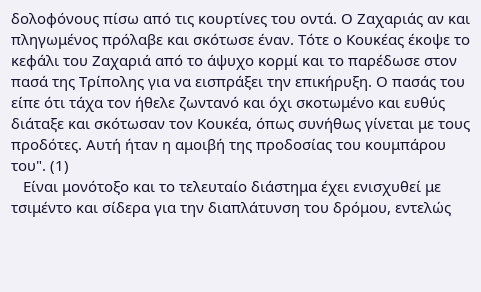δολοφόνους πίσω από τις κουρτίνες του οντά. Ο Ζαχαριάς αν και πληγωμένος πρόλαβε και σκότωσε έναν. Τότε ο Κουκέας έκοψε το κεφάλι του Ζαχαριά από το άψυχο κορμί και το παρέδωσε στον πασά της Τρίπολης για να εισπράξει την επικήρυξη. Ο πασάς του είπε ότι τάχα τον ήθελε ζωντανό και όχι σκοτωμένο και ευθύς διάταξε και σκότωσαν τον Κουκέα, όπως συνήθως γίνεται με τους προδότες. Αυτή ήταν η αμοιβή της προδοσίας του κουμπάρου του". (1)
   Είναι μονότοξο και το τελευταίο διάστημα έχει ενισχυθεί με τσιμέντο και σίδερα για την διαπλάτυνση του δρόμου, εντελώς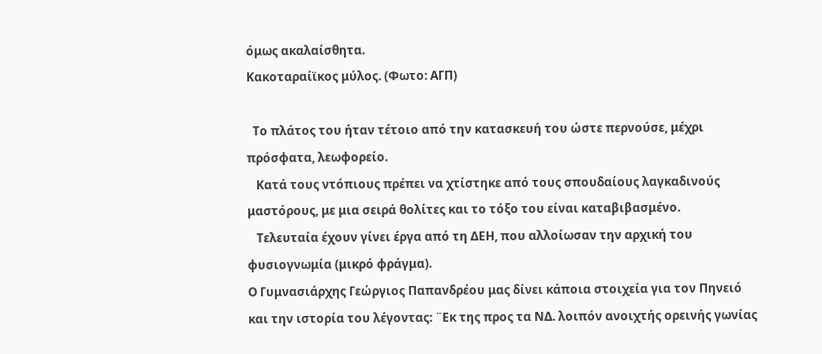όμως ακαλαίσθητα.
Κακοταραίϊκος μύλος. (Φωτο: ΑΓΠ)

  Το πλάτος του ήταν τέτοιο από την κατασκευή του ώστε περνούσε, μέχρι πρόσφατα, λεωφορείο.
   Κατά τους ντόπιους πρέπει να χτίστηκε από τους σπουδαίους λαγκαδινούς μαστόρους, με μια σειρά θολίτες και το τόξο του είναι καταβιβασμένο.
   Τελευταία έχουν γίνει έργα από τη ΔΕΗ, που αλλοίωσαν την αρχική του φυσιογνωμία (μικρό φράγμα).
Ο Γυμνασιάρχης Γεώργιος Παπανδρέου μας δίνει κάποια στοιχεία για τον Πηνειό και την ιστορία του λέγοντας: ¨Εκ της προς τα ΝΔ. λοιπόν ανοιχτής ορεινής γωνίας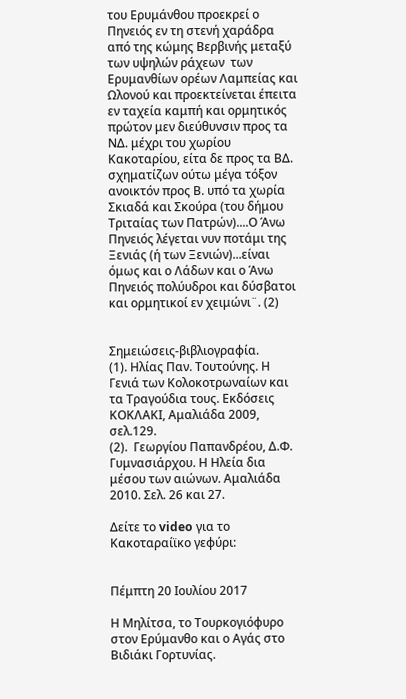του Ερυμάνθου προεκρεί ο Πηνειός εν τη στενή χαράδρα από της κώμης Βερβινής μεταξύ των υψηλών ράχεων  των Ερυμανθίων ορέων Λαμπείας και Ωλονού και προεκτείνεται έπειτα εν ταχεία καμπή και ορμητικός πρώτον μεν διεύθυνσιν προς τα ΝΔ. μέχρι του χωρίου Κακοταρίου, είτα δε προς τα ΒΔ. σχηματίζων ούτω μέγα τόξον ανοικτόν προς Β. υπό τα χωρία Σκιαδά και Σκούρα (του δήμου Τριταίας των Πατρών)....Ο Άνω Πηνειός λέγεται νυν ποτάμι της Ξενιάς (ή των Ξενιών)...είναι όμως και ο Λάδων και ο Άνω Πηνειός πολύυδροι και δύσβατοι και ορμητικοί εν χειμώνι¨. (2)


Σημειώσεις-βιβλιογραφία.
(1). Ηλίας Παν. Τουτούνης. Η Γενιά των Κολοκοτρωναίων και τα Τραγούδια τους. Εκδόσεις ΚΟΚΛΑΚΙ, Αμαλιάδα 2009, σελ.129.
(2).  Γεωργίου Παπανδρέου, Δ.Φ. Γυμνασιάρχου. Η Ηλεία δια μέσου των αιώνων. Αμαλιάδα 2010. Σελ. 26 και 27.

Δείτε το video για το Κακοταραίϊκο γεφύρι:


Πέμπτη 20 Ιουλίου 2017

Η Μηλίτσα, το Τουρκογιόφυρο στον Ερύμανθο και ο Αγάς στο Βιδιάκι Γορτυνίας.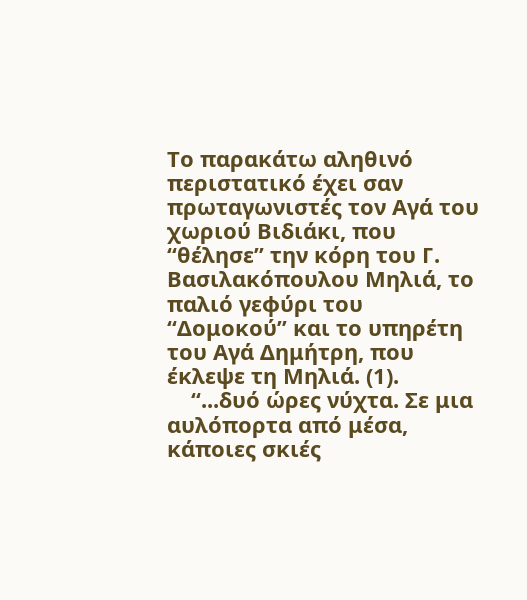Το παρακάτω αληθινό περιστατικό έχει σαν πρωταγωνιστές τον Αγά του χωριού Βιδιάκι, που “θέλησε” την κόρη του Γ. Βασιλακόπουλου Μηλιά, το παλιό γεφύρι του “Δομοκού” και το υπηρέτη του Αγά Δημήτρη, που έκλεψε τη Μηλιά. (1).
    “...δυό ώρες νύχτα. Σε μια αυλόπορτα από μέσα, κάποιες σκιές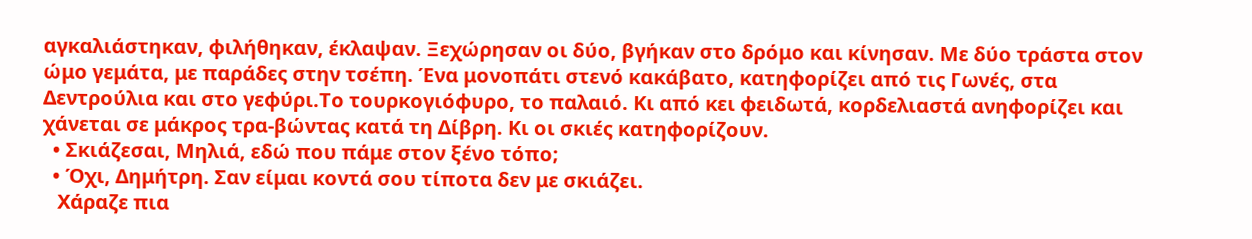αγκαλιάστηκαν, φιλήθηκαν, έκλαψαν. Ξεχώρησαν οι δύο, βγήκαν στο δρόμο και κίνησαν. Με δύο τράστα στον ώμο γεμάτα, με παράδες στην τσέπη. Ένα μονοπάτι στενό κακάβατο, κατηφορίζει από τις Γωνές, στα Δεντρούλια και στο γεφύρι.Το τουρκογιόφυρο, το παλαιό. Κι από κει φειδωτά, κορδελιαστά ανηφορίζει και χάνεται σε μάκρος τρα-βώντας κατά τη Δίβρη. Κι οι σκιές κατηφορίζουν.
  • Σκιάζεσαι, Μηλιά, εδώ που πάμε στον ξένο τόπο;
  • Όχι, Δημήτρη. Σαν είμαι κοντά σου τίποτα δεν με σκιάζει.
   Χάραζε πια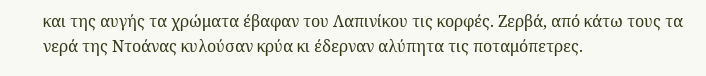και της αυγής τα χρώματα έβαφαν του Λαπινίκου τις κορφές. Ζερβά, από κάτω τους τα νερά της Ντοάνας κυλούσαν κρύα κι έδερναν αλύπητα τις ποταμόπετρες.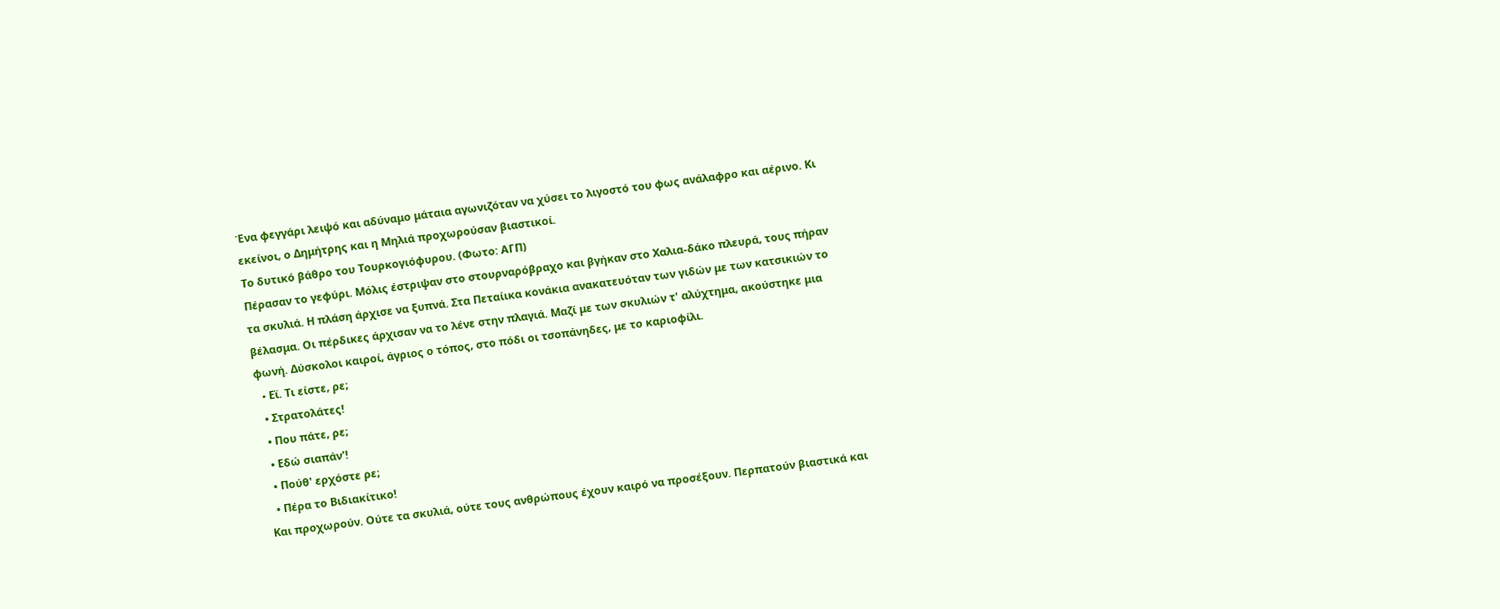Ένα φεγγάρι λειψό και αδύναμο μάταια αγωνιζόταν να χύσει το λιγοστό του φως ανάλαφρο και αέρινο. Κι εκείνοι, ο Δημήτρης και η Μηλιά προχωρούσαν βιαστικοί.
Το δυτικό βάθρο του Τουρκογιόφυρου. (Φωτο: ΑΓΠ)
Πέρασαν το γεφύρι. Μόλις έστριψαν στο στουρναρόβραχο και βγήκαν στο Χαλια-δάκο πλευρά, τους πήραν τα σκυλιά. Η πλάση άρχισε να ξυπνά. Στα Πεταίικα κονάκια ανακατευόταν των γιδών με των κατσικιών το βέλασμα. Οι πέρδικες άρχισαν να το λένε στην πλαγιά. Μαζί με των σκυλιών τ' αλύχτημα, ακούστηκε μια φωνή. Δύσκολοι καιροί, άγριος ο τόπος, στο πόδι οι τσοπάνηδες, με το καριοφίλι.
  • Eϊ. Τι είστε, ρε;
  • Στρατολάτες!
  • Που πάτε, ρε;
  • Εδώ σιαπάν'!
  • Πούθ' ερχόστε ρε;
  • Πέρα το Βιδιακίτικο!
Και προχωρούν. Ούτε τα σκυλιά, ούτε τους ανθρώπους έχουν καιρό να προσέξουν. Περπατούν βιαστικά και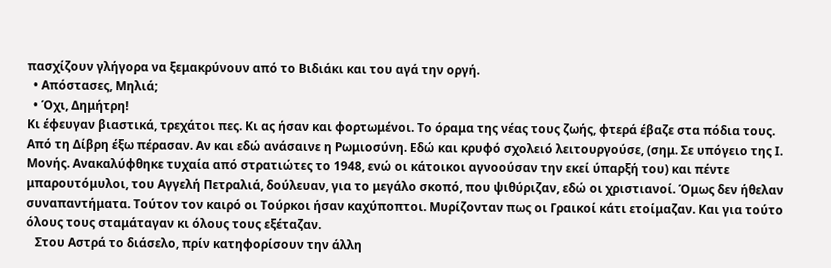πασχίζουν γλήγορα να ξεμακρύνουν από το Βιδιάκι και του αγά την οργή.
  • Απόστασες, Μηλιά;
  • Όχι, Δημήτρη!
Κι έφευγαν βιαστικά, τρεχάτοι πες. Κι ας ήσαν και φορτωμένοι. Το όραμα της νέας τους ζωής, φτερά έβαζε στα πόδια τους.
Από τη Δίβρη έξω πέρασαν. Αν και εδώ ανάσαινε η Ρωμιοσύνη. Εδώ και κρυφό σχολειό λειτουργούσε, (σημ. Σε υπόγειο της Ι. Μονής. Ανακαλύφθηκε τυχαία από στρατιώτες το 1948, ενώ οι κάτοικοι αγνοούσαν την εκεί ύπαρξή του) και πέντε μπαρουτόμυλοι, του Αγγελή Πετραλιά, δούλευαν, για το μεγάλο σκοπό, που ψιθύριζαν, εδώ οι χριστιανοί. Όμως δεν ήθελαν συναπαντήματα. Τούτον τον καιρό οι Τούρκοι ήσαν καχύποπτοι. Μυρίζονταν πως οι Γραικοί κάτι ετοίμαζαν. Και για τούτο όλους τους σταμάταγαν κι όλους τους εξέταζαν.
   Στου Αστρά το διάσελο, πρίν κατηφορίσουν την άλλη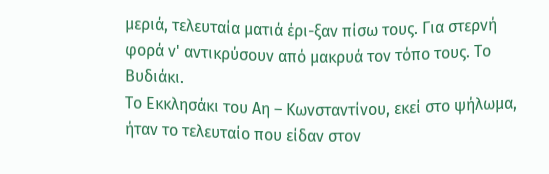μεριά, τελευταία ματιά έρι-ξαν πίσω τους. Για στερνή φορά ν' αντικρύσουν από μακρυά τον τόπο τους. Το Βυδιάκι.
Το Εκκλησάκι του Αη – Κωνσταντίνου, εκεί στο ψήλωμα, ήταν το τελευταίο που είδαν στον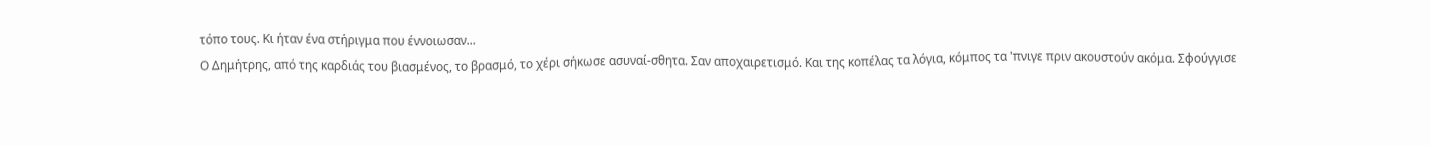τόπο τους. Κι ήταν ένα στήριγμα που έννοιωσαν...
Ο Δημήτρης, από της καρδιάς του βιασμένος, το βρασμό, το χέρι σήκωσε ασυναί-σθητα. Σαν αποχαιρετισμό. Και της κοπέλας τα λόγια, κόμπος τα 'πνιγε πριν ακουστούν ακόμα. Σφούγγισε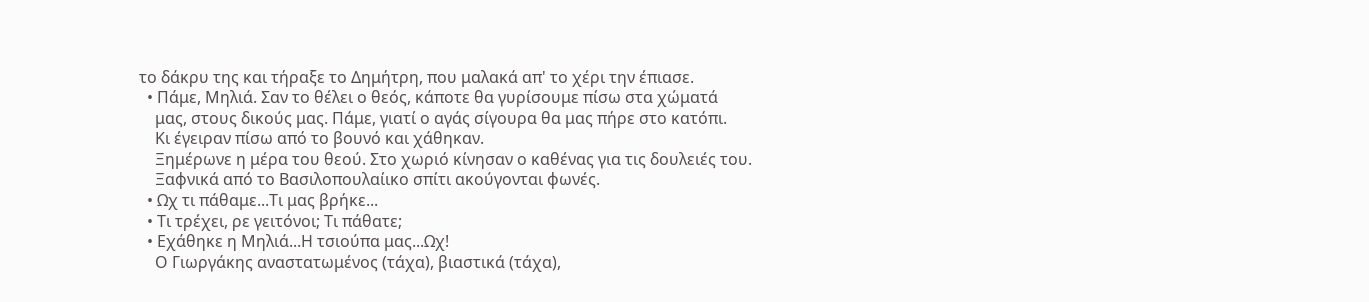το δάκρυ της και τήραξε το Δημήτρη, που μαλακά απ' το χέρι την έπιασε.
  • Πάμε, Μηλιά. Σαν το θέλει ο θεός, κάποτε θα γυρίσουμε πίσω στα χώματά
    μας, στους δικούς μας. Πάμε, γιατί ο αγάς σίγουρα θα μας πήρε στο κατόπι.
    Κι έγειραν πίσω από το βουνό και χάθηκαν.
    Ξημέρωνε η μέρα του θεού. Στο χωριό κίνησαν ο καθένας για τις δουλειές του.
    Ξαφνικά από το Βασιλοπουλαίικο σπίτι ακούγονται φωνές.
  • Ωχ τι πάθαμε...Τι μας βρήκε...
  • Τι τρέχει, ρε γειτόνοι; Τι πάθατε;
  • Εχάθηκε η Μηλιά...Η τσιούπα μας...Ωχ!
    Ο Γιωργάκης αναστατωμένος (τάχα), βιαστικά (τάχα),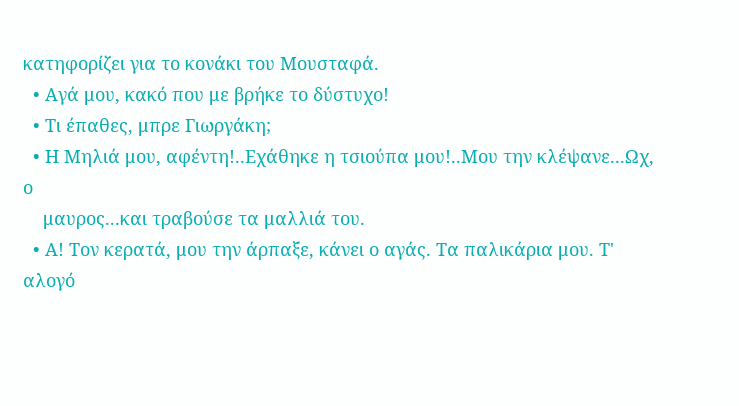κατηφορίζει για το κονάκι του Μουσταφά.
  • Αγά μου, κακό που με βρήκε το δύστυχο!
  • Τι έπαθες, μπρε Γιωργάκη;
  • Η Μηλιά μου, αφέντη!..Εχάθηκε η τσιούπα μου!..Μου την κλέψανε...Ωχ, ο
    μαυρος...και τραβούσε τα μαλλιά του.
  • Α! Τον κερατά, μου την άρπαξε, κάνει ο αγάς. Τα παλικάρια μου. Τ' αλογό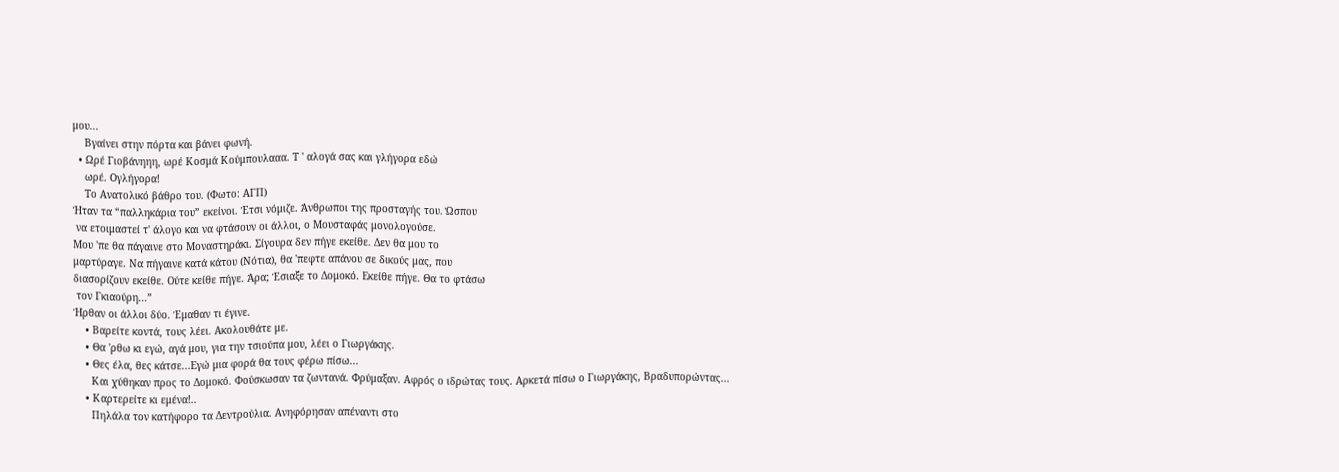μου...
    Βγαίνει στην πόρτα και βάνει φωνή.
  • Ωρέ Γιοβάνηηη, ωρέ Κοσμά Κούμπουλααα. Τ ' αλογά σας και γλήγορα εδώ
    ωρέ. Ογλήγορα!
    Το Ανατολικό βάθρο του. (Φωτο: ΑΓΠ)
Ήταν τα “παλληκάρια του” εκείνοι. Έτσι νόμιζε. Άνθρωποι της προσταγής του. Ώσπου
 να ετοιμαστεί τ' άλογο και να φτάσουν οι άλλοι, ο Μουσταφάς μονολογούσε.
Μου 'πε θα πάγαινε στο Μοναστηράκι. Σίγουρα δεν πήγε εκείθε. Δεν θα μου το
μαρτύραγε. Να πήγαινε κατά κάτου (Νότια), θα 'πεφτε απάνου σε δικούς μας, που
διασορίζουν εκείθε. Ούτε κείθε πήγε. Άρα; Έσιαξε το Δομοκό. Εκείθε πήγε. Θα το φτάσω
 τον Γκιαούρη...”
Ήρθαν οι άλλοι δύο. Έμαθαν τι έγινε.
    • Βαρείτε κοντά, τους λέει. Ακολουθάτε με.
    • Θα 'ρθω κι εγώ, αγά μου, για την τσιούπα μου, λέει ο Γιωργάκης.
    • Θες έλα, θες κάτσε...Εγώ μια φορά θα τους φέρω πίσω...
      Και χύθηκαν προς το Δομοκό. Φούσκωσαν τα ζωντανά. Φρύμαξαν. Αφρός ο ιδρώτας τους. Αρκετά πίσω ο Γιωργάκης, Βραδυπορώντας...
    • Καρτερείτε κι εμένα!..
      Πηλάλα τον κατήφορο τα Δεντρούλια. Ανηφόρησαν απέναντι στο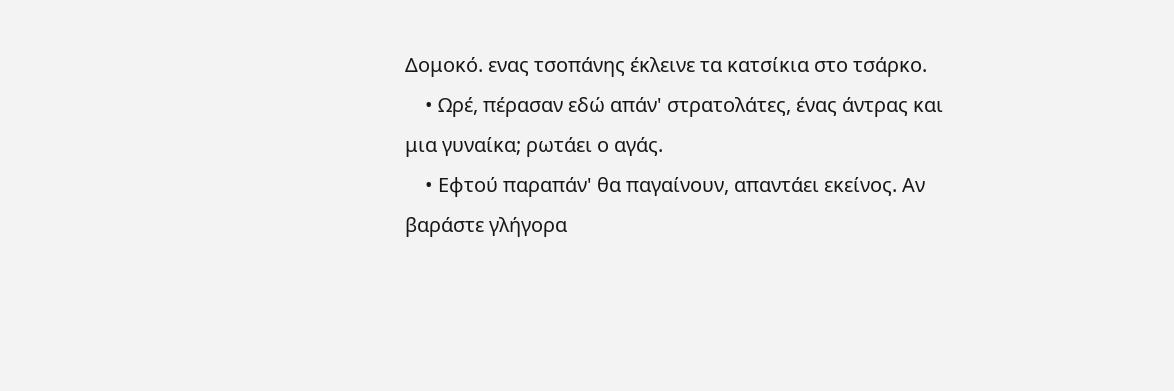Δομοκό. ενας τσοπάνης έκλεινε τα κατσίκια στο τσάρκο.
    • Ωρέ, πέρασαν εδώ απάν' στρατολάτες, ένας άντρας και μια γυναίκα; ρωτάει ο αγάς.
    • Εφτού παραπάν' θα παγαίνουν, απαντάει εκείνος. Αν βαράστε γλήγορα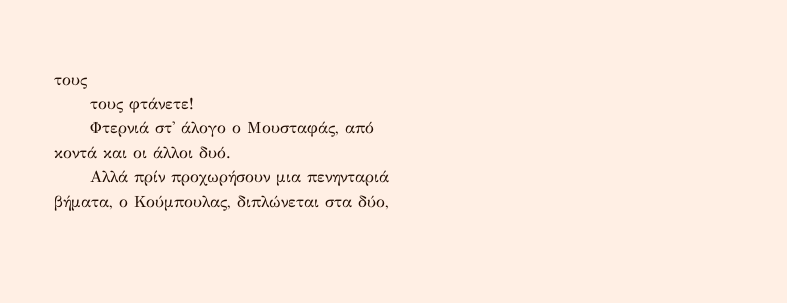τους
      τους φτάνετε!
      Φτερνιά στ' άλογο ο Μουσταφάς, από κοντά και οι άλλοι δυό.
      Αλλά πρίν προχωρήσουν μια πενηνταριά βήματα, ο Κούμπουλας, διπλώνεται στα δύο,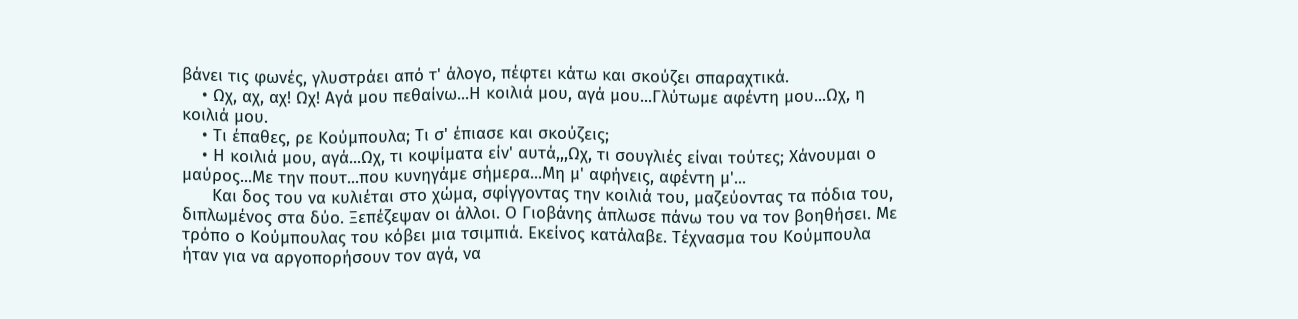βάνει τις φωνές, γλυστράει από τ' άλογο, πέφτει κάτω και σκούζει σπαραχτικά.
    • Ωχ, αχ, αχ! Ωχ! Αγά μου πεθαίνω...Η κοιλιά μου, αγά μου...Γλύτωμε αφέντη μου...Ωχ, η κοιλιά μου.
    • Τι έπαθες, ρε Κούμπουλα; Τι σ' έπιασε και σκούζεις;
    • Η κοιλιά μου, αγά...Ωχ, τι κοψίματα είν' αυτά,,,Ωχ, τι σουγλιές είναι τούτες; Χάνουμαι ο μαύρος...Με την πουτ...που κυνηγάμε σήμερα...Μη μ' αφήνεις, αφέντη μ'...
      Και δος του να κυλιέται στο χώμα, σφίγγοντας την κοιλιά του, μαζεύοντας τα πόδια του, διπλωμένος στα δύο. Ξεπέζεψαν οι άλλοι. Ο Γιοβάνης άπλωσε πάνω του να τον βοηθήσει. Με τρόπο ο Κούμπουλας του κόβει μια τσιμπιά. Εκείνος κατάλαβε. Τέχνασμα του Κούμπουλα ήταν για να αργοπορήσουν τον αγά, να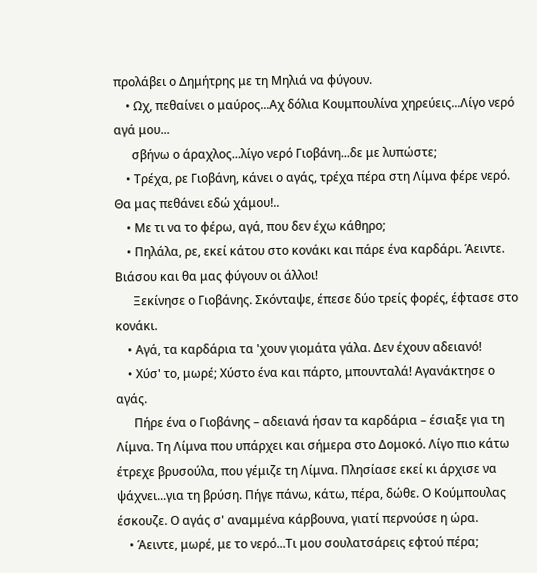προλάβει ο Δημήτρης με τη Μηλιά να φύγουν.
    • Ωχ, πεθαίνει ο μαύρος...Αχ δόλια Κουμπουλίνα χηρεύεις...Λίγο νερό αγά μου...
      σβήνω ο άραχλος...λίγο νερό Γιοβάνη...δε με λυπώστε;
    • Τρέχα, ρε Γιοβάνη, κάνει ο αγάς, τρέχα πέρα στη Λίμνα φέρε νερό. Θα μας πεθάνει εδώ χάμου!..
    • Με τι να το φέρω, αγά, που δεν έχω κάθηρο;
    • Πηλάλα, ρε, εκεί κάτου στο κονάκι και πάρε ένα καρδάρι. Άειντε. Βιάσου και θα μας φύγουν οι άλλοι!
      Ξεκίνησε ο Γιοβάνης. Σκόνταψε, έπεσε δύο τρείς φορές, έφτασε στο κονάκι.
    • Αγά, τα καρδάρια τα 'χουν γιομάτα γάλα. Δεν έχουν αδειανό!
    • Χύσ' το, μωρέ; Χύστο ένα και πάρτο, μπουνταλά! Αγανάκτησε ο αγάς.
      Πήρε ένα ο Γιοβάνης – αδειανά ήσαν τα καρδάρια – έσιαξε για τη Λίμνα. Τη Λίμνα που υπάρχει και σήμερα στο Δομοκό. Λίγο πιο κάτω έτρεχε βρυσούλα, που γέμιζε τη Λίμνα. Πλησίασε εκεί κι άρχισε να ψάχνει...για τη βρύση. Πήγε πάνω, κάτω, πέρα, δώθε. Ο Κούμπουλας έσκουζε. Ο αγάς σ' αναμμένα κάρβουνα, γιατί περνούσε η ώρα.
    • Άειντε, μωρέ, με το νερό...Τι μου σουλατσάρεις εφτού πέρα;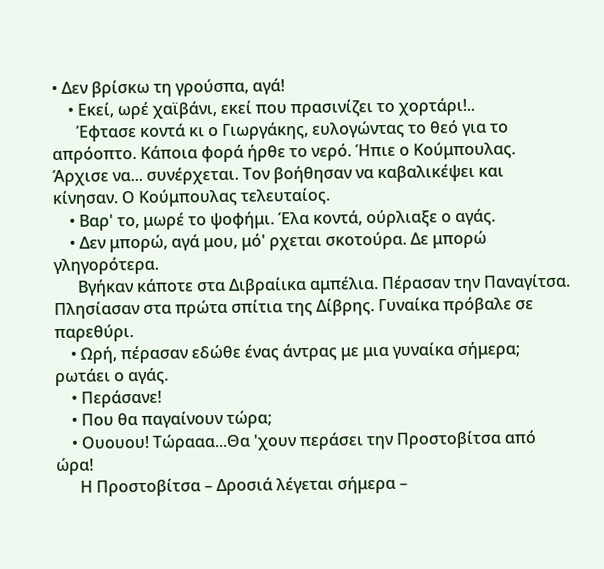• Δεν βρίσκω τη γρούσπα, αγά!
    • Εκεί, ωρέ χαϊβάνι, εκεί που πρασινίζει το χορτάρι!..
      Έφτασε κοντά κι ο Γιωργάκης, ευλογώντας το θεό για το απρόοπτο. Κάποια φορά ήρθε το νερό. Ήπιε ο Κούμπουλας. Άρχισε να... συνέρχεται. Τον βοήθησαν να καβαλικέψει και κίνησαν. Ο Κούμπουλας τελευταίος.
    • Βαρ' το, μωρέ το ψοφήμι. Έλα κοντά, ούρλιαξε ο αγάς.
    • Δεν μπορώ, αγά μου, μό' ρχεται σκοτούρα. Δε μπορώ γληγορότερα.
      Βγήκαν κάποτε στα Διβραίικα αμπέλια. Πέρασαν την Παναγίτσα. Πλησίασαν στα πρώτα σπίτια της Δίβρης. Γυναίκα πρόβαλε σε παρεθύρι.
    • Ωρή, πέρασαν εδώθε ένας άντρας με μια γυναίκα σήμερα; ρωτάει ο αγάς.
    • Περάσανε!
    • Που θα παγαίνουν τώρα;
    • Ουουου! Τώρααα...Θα 'χουν περάσει την Προστοβίτσα από ώρα!
      Η Προστοβίτσα – Δροσιά λέγεται σήμερα –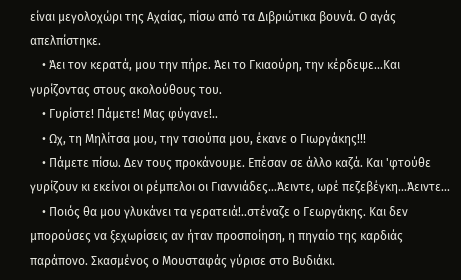είναι μεγολοχώρι της Αχαίας, πίσω από τα Διβριώτικα βουνά. Ο αγάς απελπίστηκε.
    • Άει τον κερατά, μου την πήρε. Άει το Γκιαούρη, την κέρδεψε...Και γυρίζοντας στους ακολούθους του.
    • Γυρίστε! Πάμετε! Μας φύγανε!..
    • Ωχ, τη Μηλίτσα μου, την τσιούπα μου, έκανε ο Γιωργάκης!!!
    • Πάμετε πίσω. Δεν τους προκάνουμε. Επέσαν σε άλλο καζά. Και 'φτούθε γυρίζουν κι εκείνοι οι ρέμπελοι οι Γιαννιάδες...Άειντε, ωρέ πεζεβέγκη...Άειντε...
    • Ποιός θα μου γλυκάνει τα γερατειά!..στέναζε ο Γεωργάκης. Και δεν μπορούσες να ξεχωρίσεις αν ήταν προσποίηση, η πηγαίο της καρδιάς παράπονο. Σκασμένος ο Μουσταφάς γύρισε στο Βυδιάκι.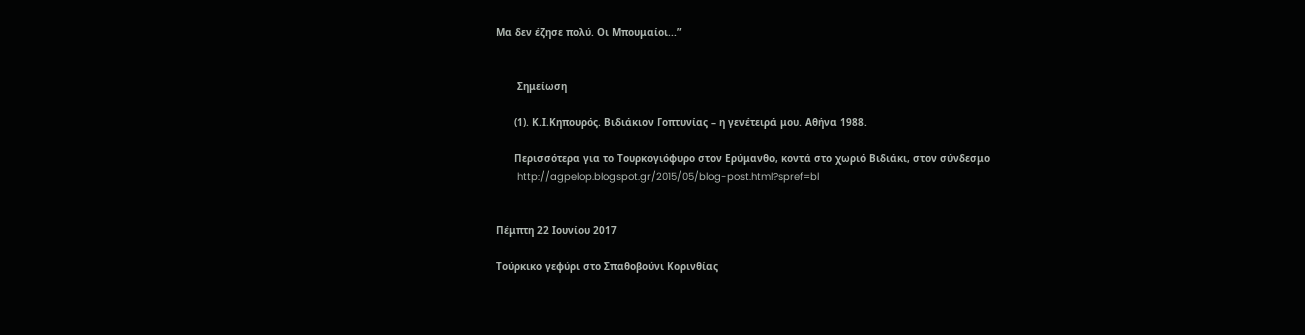Μα δεν έζησε πολύ. Οι Μπουμαίοι...”


       Σημείωση

      (1). Κ.Ι.Κηπουρός. Βιδιάκιον Γοπτυνίας – η γενέτειρά μου. Αθήνα 1988.

      Περισσότερα για το Τουρκογιόφυρο στον Ερύμανθο, κοντά στο χωριό Βιδιάκι, στον σύνδεσμο
       http://agpelop.blogspot.gr/2015/05/blog-post.html?spref=bl


Πέμπτη 22 Ιουνίου 2017

Τούρκικο γεφύρι στο Σπαθοβούνι Κορινθίας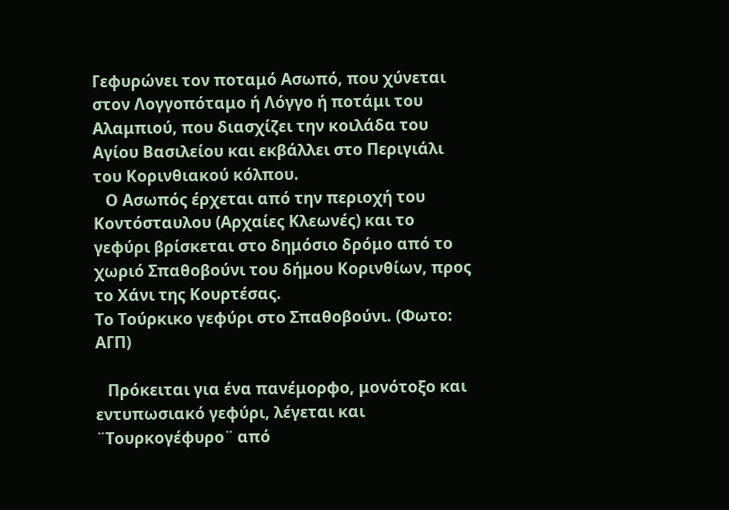Γεφυρώνει τον ποταμό Ασωπό, που χύνεται στον Λογγοπόταμο ή Λόγγο ή ποτάμι του Αλαμπιού, που διασχίζει την κοιλάδα του Αγίου Βασιλείου και εκβάλλει στο Περιγιάλι του Κορινθιακού κόλπου.
   Ο Ασωπός έρχεται από την περιοχή του Κοντόσταυλου (Αρχαίες Κλεωνές) και το γεφύρι βρίσκεται στο δημόσιο δρόμο από το χωριό Σπαθοβούνι του δήμου Κορινθίων, προς το Χάνι της Κουρτέσας.
Το Τούρκικο γεφύρι στο Σπαθοβούνι. (Φωτο: ΑΓΠ)

   Πρόκειται για ένα πανέμορφο, μονότοξο και εντυπωσιακό γεφύρι, λέγεται και ¨Τουρκογέφυρο¨ από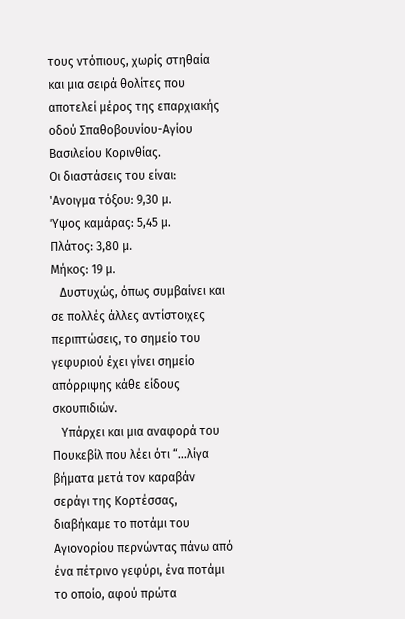τους ντόπιους, χωρίς στηθαία και μια σειρά θολίτες που αποτελεί μέρος της επαρχιακής οδού Σπαθοβουνίου-Αγίου Βασιλείου Κορινθίας.
Οι διαστάσεις του είναι:
'Ανοιγμα τόξου: 9,30 μ.
Ύψος καμάρας: 5,45 μ.
Πλάτος: 3,80 μ.
Μήκος: 19 μ.
   Δυστυχώς, όπως συμβαίνει και σε πολλές άλλες αντίστοιχες περιπτώσεις, το σημείο του γεφυριού έχει γίνει σημείο απόρριψης κάθε είδους σκουπιδιών.
   Υπάρχει και μια αναφορά του Πουκεβίλ που λέει ότι “...λίγα βήματα μετά τον καραβάν σεράγι της Κορτέσσας, διαβήκαμε το ποτάμι του Αγιονορίου περνώντας πάνω από ένα πέτρινο γεφύρι, ένα ποτάμι το οποίο, αφού πρώτα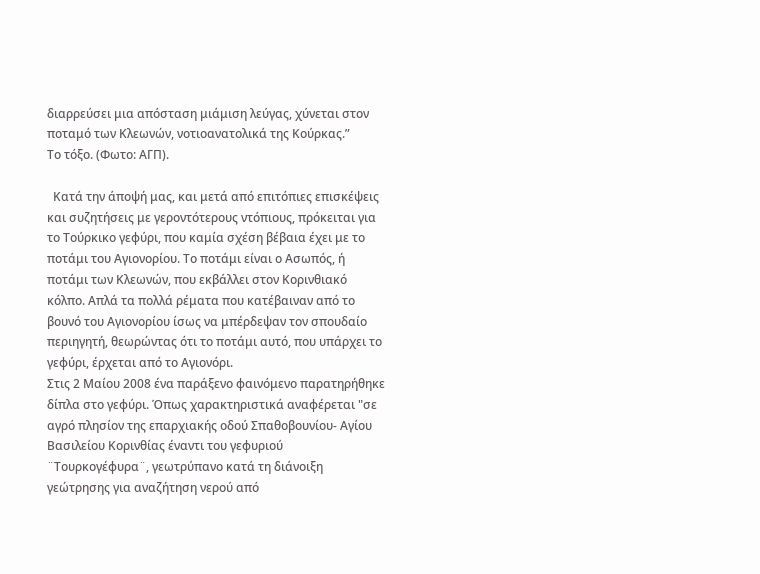διαρρεύσει μια απόσταση μιάμιση λεύγας, χύνεται στον ποταμό των Κλεωνών, νοτιοανατολικά της Κούρκας.”
Το τόξο. (Φωτο: ΑΓΠ).

  Κατά την άποψή μας, και μετά από επιτόπιες επισκέψεις και συζητήσεις με γεροντότερους ντόπιους, πρόκειται για το Τούρκικο γεφύρι, που καμία σχέση βέβαια έχει με το ποτάμι του Αγιονορίου. Το ποτάμι είναι ο Ασωπός, ή ποτάμι των Κλεωνών, που εκβάλλει στον Κορινθιακό κόλπο. Απλά τα πολλά ρέματα που κατέβαιναν από το βουνό του Αγιονορίου ίσως να μπέρδεψαν τον σπουδαίο περιηγητή, θεωρώντας ότι το ποτάμι αυτό, που υπάρχει το γεφύρι, έρχεται από το Αγιονόρι.
Στις 2 Μαίου 2008 ένα παράξενο φαινόμενο παρατηρήθηκε δίπλα στο γεφύρι. Όπως χαρακτηριστικά αναφέρεται "σε αγρό πλησίον της επαρχιακής οδού Σπαθοβουνίου- Αγίου Βασιλείου Κορινθίας έναντι του γεφυριού ¨Τουρκογέφυρα¨, γεωτρύπανο κατά τη διάνοιξη γεώτρησης για αναζήτηση νερού από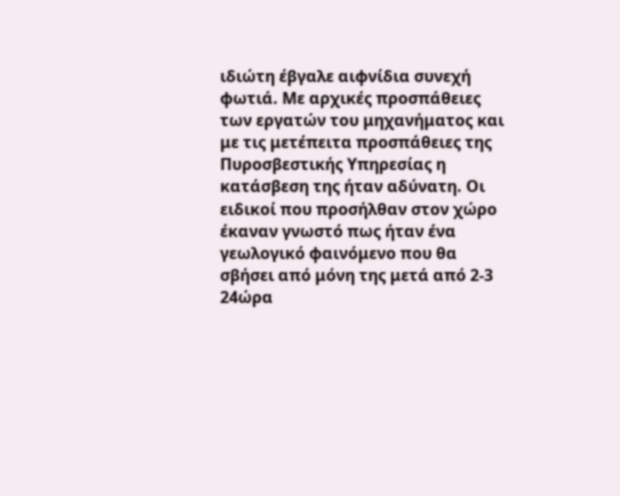ιδιώτη έβγαλε αιφνίδια συνεχή φωτιά. Με αρχικές προσπάθειες των εργατών του μηχανήματος και με τις μετέπειτα προσπάθειες της Πυροσβεστικής Υπηρεσίας η κατάσβεση της ήταν αδύνατη. Οι ειδικοί που προσήλθαν στον χώρο έκαναν γνωστό πως ήταν ένα γεωλογικό φαινόμενο που θα σβήσει από μόνη της μετά από 2-3 24ώρα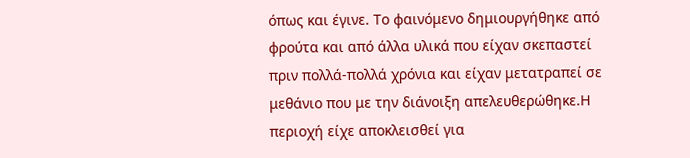όπως και έγινε. Το φαινόμενο δημιουργήθηκε από φρούτα και από άλλα υλικά που είχαν σκεπαστεί πριν πολλά-πολλά χρόνια και είχαν μετατραπεί σε μεθάνιο που με την διάνοιξη απελευθερώθηκε.Η περιοχή είχε αποκλεισθεί για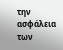την ασφάλεια των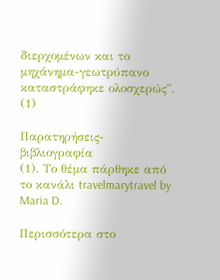διερχομένων και το μηχάνημα-γεωτρύπανο καταστράφηκε ολοσχερώς". (1)

Παρατηρήσεις-βιβλιογραφία
(1). Το θέμα πάρθηκε από το κανάλι travelmarytravel by Maria D.

Περισσότερα στο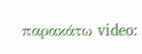παρακάτω video: